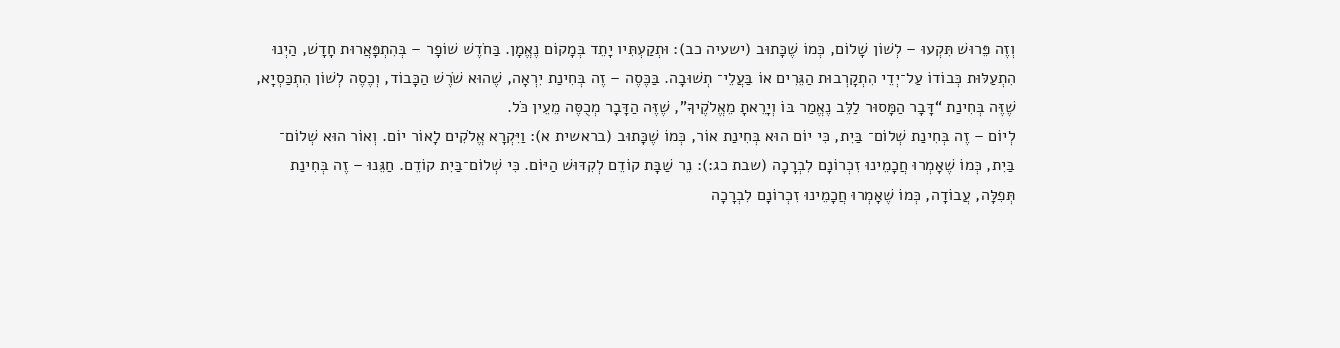וְזֶה פֵּרוּשׁ תִּקְעוּ – לְשׁוֹן שָׁלוֹם, כְּמוֹ שֶׁכָּתוּב (ישעיה כב): וּתְקַעְתִּיו יָתֵד בְּמָקוֹם נֶאֱמָן. בַּחֹדֶשׁ שׁוֹפָר – בְּהִתְפָּאֲרוּת חָדָשׁ, הַיְנוּ הִתְעַלּוּת כְּבוֹדוֹ עַל־יְדֵי הִתְקָרְבוּת הַגֵּרִים אוֹ בַּעֲלֵי־ תְשׁוּבָה. בַּכֶּסֶה – זֶה בְּחִינַת יִרְאָה, שֶׁהוּא שֹׁרֶשׁ הַכָּבוֹד, וְכֶסֶה לְשׁוֹן הִתְכַּסְיָא, שֶׁזֶּה בְּחִינַת “דָּבָר הַמָּסוּר לַלֵּב נֶאֱמַר בּוֹ וְיָרֵאתָ מֵאֱלֹקֶיךָ”, שֶׁזֶּה הַדָּבָר מְכֻסֶּה מֵעֵין כֹּל.
לְיוֹם – זֶה בְּחִינַת שְׁלוֹם־ בַּיִת, כִּי יוֹם הוּא בְּחִינַת אוֹר, כְּמוֹ שֶׁכָּתוּב (בראשית א): וַיִּקְרָא אֱלֹקִים לָאוֹר יוֹם. וְאוֹר הוּא שְׁלוֹם־ בַּיִת, כְּמוֹ שֶׁאָמְרוּ חֲכָמֵינוּ זִכְרוֹנָם לִבְרָכָה (שבת כג:): נֵר שַׁבָּת קוֹדֵם לְקִדּוּשׁ הַיּוֹם. כִּי שְׁלוֹם־בַּיִת קוֹדֵם. חַגֵּנוּ – זֶה בְּחִינַת תְּפִלָּה, עֲבוֹדָה, כְּמוֹ שֶׁאָמְרוּ חֲכָמֵינוּ זִכְרוֹנָם לִבְרָכָה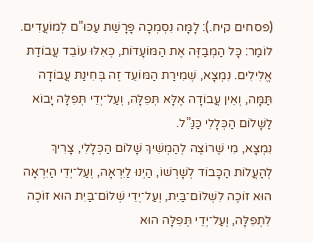(פסחים קיח.): לָמָּה נִסְמְכָה פָּרָשַׁת עַכּוּ”ם לְמוֹעֲדִים. לוֹמַר: כָּל הַמְבַזֶּה אֶת הַמּוֹעָדוֹת, כְּאִלּוּ עוֹבֵד עֲבוֹדַת אֱלִילִים. נִמְצָא, שְׁמִירַת הַמּוֹעֵד זֶה בְּחִינַת עֲבוֹדָה תַּמָּה, וְאֵין עֲבוֹדָה אֶלָּא תְּפִלָּה, וְעַל־יְדֵי תְּפִלָּה יָבוֹא לַשָּׁלוֹם הַכְּלָלִי כַּנַּ”ל.
נִמְצָא, מִי שֶׁרוֹצֶה לְהַמְשִׁיךְ שָׁלוֹם הַכְּלָלִי, צָרִיךְ לְהַעֲלוֹת הַכָּבוֹד לְשָׁרְשׁוֹ, הַיְנוּ לַיִּרְאָה, וְעַל־יְדֵי הַיִּרְאָה הוּא זוֹכֶה לִשְׁלוֹם־בַּיִת, וְעַל־יְדֵי שְׁלוֹם־בַּיִת הוּא זוֹכֶה לִתְפִלָּה, וְעַל־יְדֵי תְּפִלָּה הוּא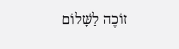זוֹכֶה לַשָּׁלוֹם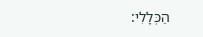הַכְּלָלִי: